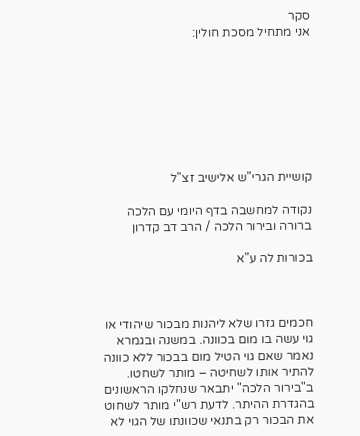סקר
אני מתחיל מסכת חולין:








קושיית הגרי"ש אלישיב זצ"ל

נקודה למחשבה בדף היומי עם הלכה ברורה ובירור הלכה / הרב דב קדרון

בכורות לה ע"א



חכמים גזרו שלא ליהנות מבכור שיהודי או גוי עשה בו מום בכוונה. במשנה ובגמרא נאמר שאם גוי הטיל מום בבכור ללא כוונה להתיר אותו לשחיטה – מותר לשחטו. ב"בירור הלכה" יתבאר שנחלקו הראשונים בהגדרת ההיתר. לדעת רש"י מותר לשחוט את הבכור רק בתנאי שכוונתו של הגוי לא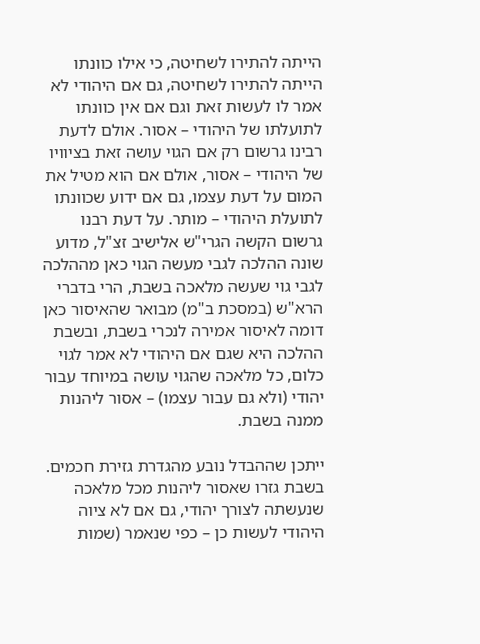הייתה להתירו לשחיטה, כי אילו כוונתו הייתה להתירו לשחיטה, גם אם היהודי לא אמר לו לעשות זאת וגם אם אין כוונתו לתועלתו של היהודי – אסור. אולם לדעת רבינו גרשום רק אם הגוי עושה זאת בציוויו של היהודי – אסור, אולם אם הוא מטיל את המום על דעת עצמו, גם אם ידוע שכוונתו לתועלת היהודי – מותר. על דעת רבנו גרשום הקשה הגרי"ש אלישיב זצ"ל, מדוע שונה ההלכה לגבי מעשה הגוי כאן מההלכה לגבי גוי שעשה מלאכה בשבת, הרי בדברי הרא"ש (במסכת ב"מ) מבואר שהאיסור כאן דומה לאיסור אמירה לנכרי בשבת, ובשבת ההלכה היא שגם אם היהודי לא אמר לגוי כלום, כל מלאכה שהגוי עושה במיוחד עבור יהודי (ולא גם עבור עצמו) – אסור ליהנות ממנה בשבת.

ייתכן שההבדל נובע מהגדרת גזירת חכמים. בשבת גזרו שאסור ליהנות מכל מלאכה שנעשתה לצורך יהודי, גם אם לא ציוה היהודי לעשות כן – כפי שנאמר (שמות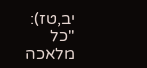יב,טז): "כל מלאכה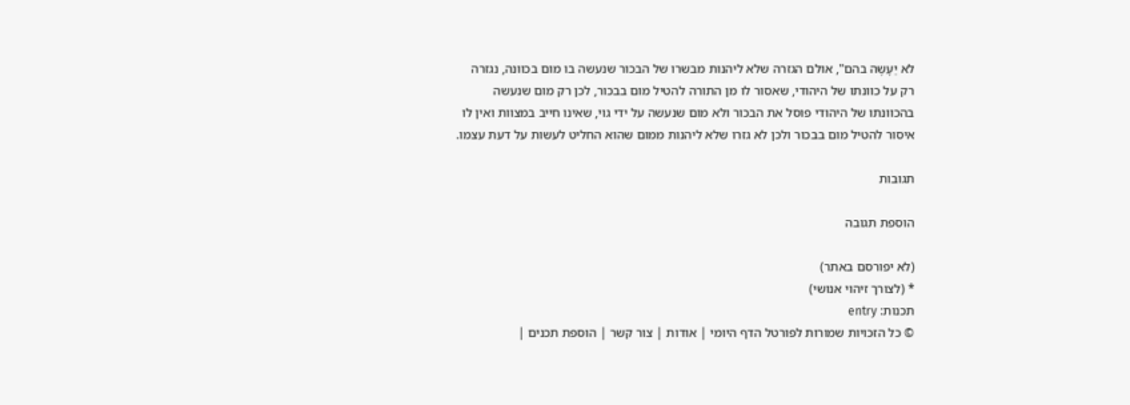לא יֵעָשֶה בהם", אולם הגזרה שלא ליהנות מבשרו של הבכור שנעשה בו מום בכוונה, נגזרה רק על כוונתו של היהודי, שאסור לו מן התורה להטיל מום בבכור, לכן רק מום שנעשה בהכוונתו של היהודי פוסל את הבכור ולא מום שנעשה על ידי גוי, שאינו חייב במצוות ואין לו איסור להטיל מום בבכור ולכן לא גזרו שלא ליהנות ממום שהוא החליט לעשות על דעת עצמו.

תגובות

הוספת תגובה

(לא יפורסם באתר)
* (לצורך זיהוי אנושי)
תכנות: entry
© כל הזכויות שמורות לפורטל הדף היומי | אודות | צור קשר | הוספת תכנים |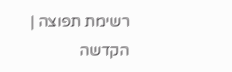רשימת תפוצה | הקדשה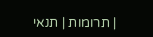| תרומות | תנאי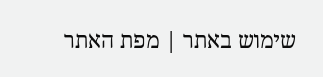שימוש באתר | מפת האתר